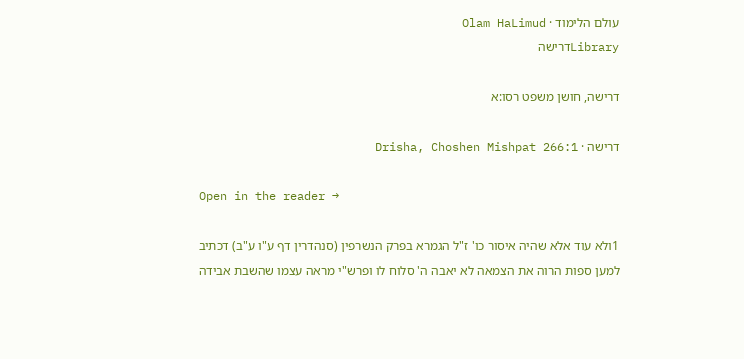עולם הלימוד · Olam HaLimud
Libraryדרישה

דרישה, חושן משפט רסו:א

דרישה · Drisha, Choshen Mishpat 266:1

Open in the reader →

1ולא עוד אלא שהיה איסור כו' ז"ל הגמרא בפרק הנשרפין (סנהדרין דף ע"ו ע"ב) דכתיב למען ספות הרוה את הצמאה לא יאבה ה' סלוח לו ופרש"י מראה עצמו שהשבת אבידה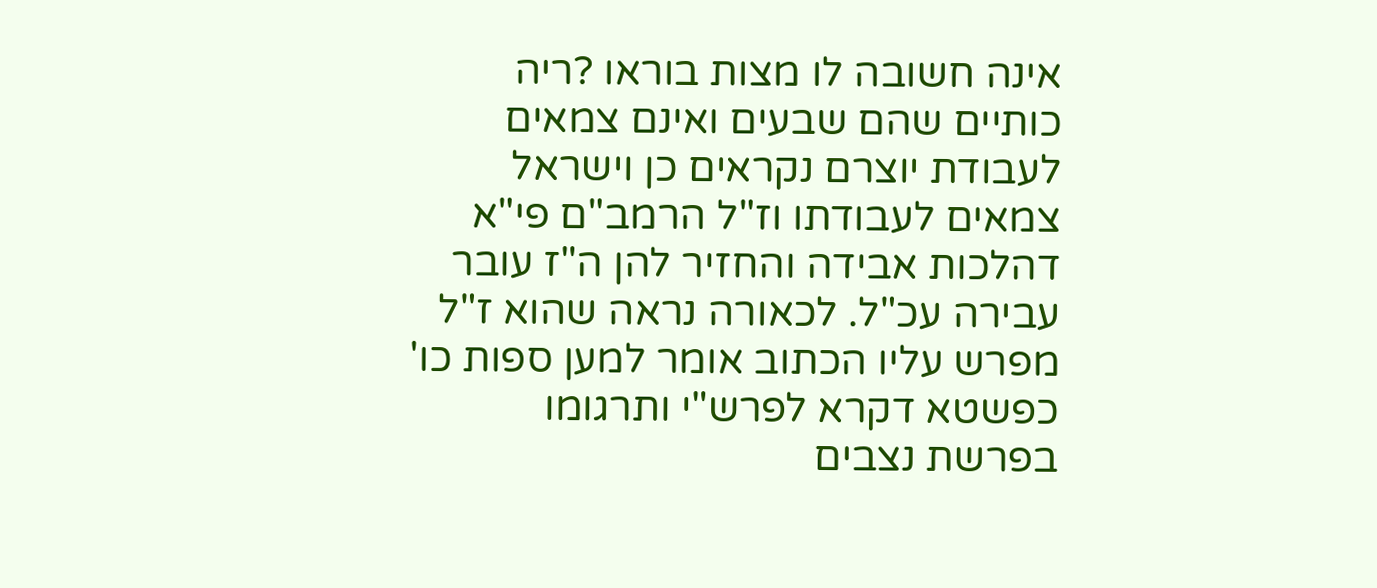אינה חשובה לו מצות בוראו ?ריה כותיים שהם שבעים ואינם צמאים לעבודת יוצרם נקראים כן וישראל צמאים לעבודתו וז"ל הרמב"ם פי"א דהלכות אבידה והחזיר להן ה"ז עובר עבירה עכ"ל. לכאורה נראה שהוא ז"ל מפרש עליו הכתוב אומר למען ספות כו' כפשטא דקרא לפרש"י ותרגומו בפרשת נצבים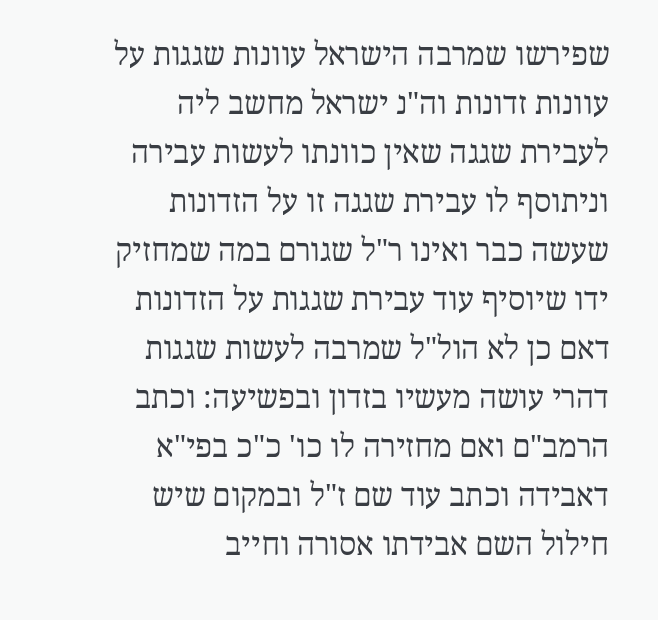שפירשו שמרבה הישראל עוונות שגגות על עוונות זדונות וה"נ ישראל מחשב ליה לעבירת שגגה שאין כוונתו לעשות עבירה וניתוסף לו עבירת שגגה זו על הזדונות שעשה כבר ואינו ר"ל שגורם במה שמחזיק ידו שיוסיף עוד עבירת שגגות על הזדונות דאם כן לא הול"ל שמרבה לעשות שגגות דהרי עושה מעשיו בזדון ובפשיעה: וכתב הרמב"ם ואם מחזירה לו כו' כ"כ בפי"א דאבידה וכתב עוד שם ז"ל ובמקום שיש חילול השם אבידתו אסורה וחייב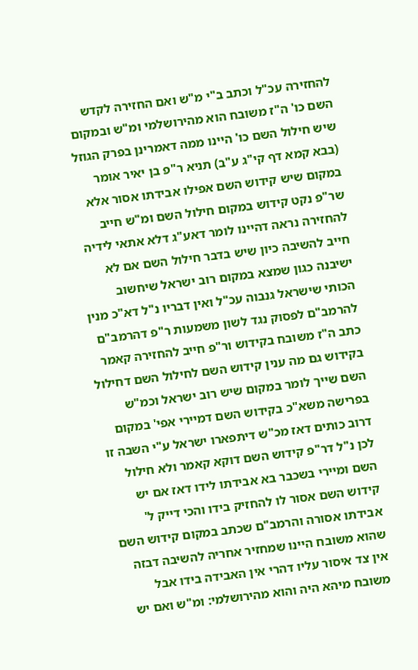להחזירה עכ"ל וכתב ב"י מ"ש ואם החזירה לקדש השם כו' ה"ז משובח הוא מהירושלמי ומ"ש ובמקום שיש חילול השם כו' היינו ממה דאמרינן בפרק הגוזל (בבא קמא דף קי"ג ע"ב) תניא ר"פ בן יאיר אומר במקום שיש קידוש השם אפילו אבידתו אסור אלא שר"פ נקט קידוש במקום חילול השם ומ"ש חייב להחזירה נראה דהיינו לומר דאע"ג דלא אתאי לידיה חייב להשיבה כיון שיש בדבר חילול השם אם לא ישיבנה כגון שמצא במקום רוב ישראל שיחשוב הכותי שישראל גנבוה עכ"ל ואין דבריו נ"ל דא"כ מנין להרמב"ם לפסוק נגד לשון משמעות ר"פ דהרמב"ם כתב ה"ז משובח בקידוש ור"פ חייב להחזירה קאמר בקידוש גם מה ענין קידוש השם לחילול השם דחילול השם שייך לומר במקום שיש רוב ישראל וכמ"ש בפרישה משא"כ בקידוש השם דמיירי אפי' במקום דרוב כותים דאז מכ"ש דיתפארו ישראל ע"י השבה זו לכן נ"ל דר"פ קידוש השם דוקא קאמר ולא חילול השם ומיירי בשכבר בא אבידתו לידו דאז אם יש קידוש השם אסור לו להחזיק בידו והכי דייק ל' אבידתו אסורה והרמב"ם שכתב במקום קידוש השם שהוא משובח היינו שמחזיר אחריה להשיבה דבזה אין צד איסור עליו דהרי אין האבידה בידו אבל משובח מיהא היה והוא מהירושלמי: ומ"ש ואם יש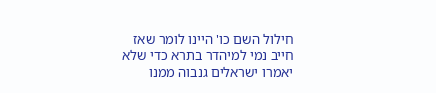חילול השם כו' היינו לומר שאז חייב נמי למיהדר בתרא כדי שלא יאמרו ישראלים גנבוה ממנו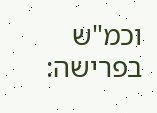וכמ"ש בפרישה: